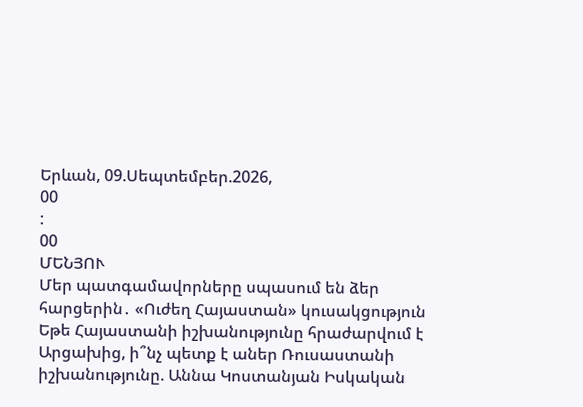Երևան, 09.Սեպտեմբեր.2026,
00
:
00
ՄԵՆՅՈՒ
Մեր պատգամավորները սպասում են ձեր հարցերին․ «Ուժեղ Հայաստան» կուսակցություն Եթե Հայաստանի իշխանությունը հրաժարվում է Արցախից, ի՞նչ պետք է աներ Ռուսաստանի իշխանությունը. Աննա Կոստանյան Իսկական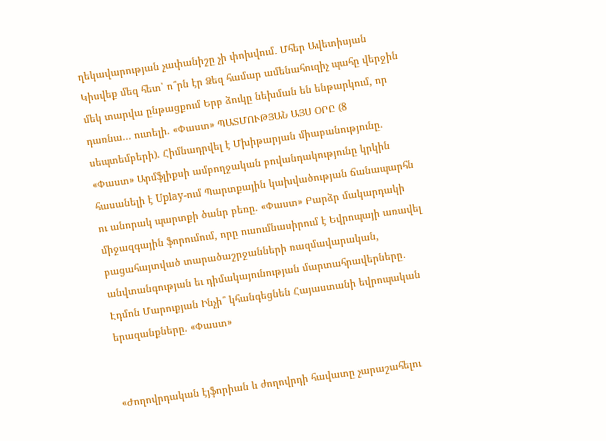ղեկավարության չափանիշը չի փոխվում․ Մհեր Ավետիսյան Կիսվեք մեզ հետ՝ ո՞րն էր Ձեզ համար ամենահուզիչ պահը վերջին մեկ տարվա ընթացքում Երբ ձուկը նեխման են ենթարկում, որ դառնա... ուտելի. «Փաստ» ՊԱՏՄՈՒԹՅԱՆ ԱՅՍ ՕՐԸ (8 սեպտեմբերի). Հիմնադրվել է Մխիթարյան միաբանությունը. «Փաստ» Արմֆլիքսի ամբողջական բովանդակությունը կրկին հասանելի է Uplay-ում Պարտքային կախվածության ճանապարհն ու անորակ պարտքի ծանր բեռը. «Փաստ» Բարձր մակարդակի միջազգային ֆորումում, որը ուսումնասիրում է Եվրոպայի առավել բացահայտված տարածաշրջանների ռազմավարական, անվտանգության եւ դիմակայունության մարտահրավերները․ Էդմոն Մարուքյան Ինչի՞ կհանգեցնեն Հայաստանի եվրոպական երազանքները. «Փաստ»


«Ժողովրդական էյֆորիան և ժողովրդի հավատը չարաշահելու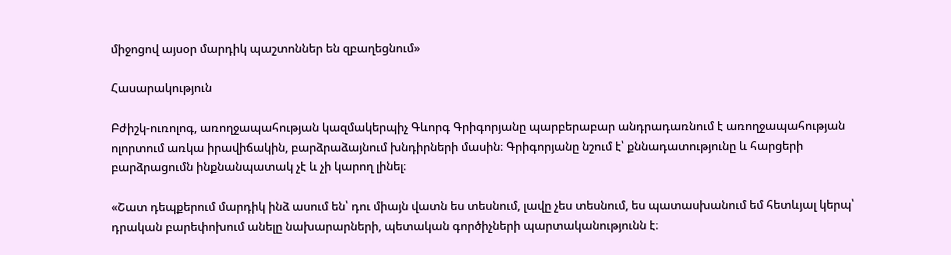միջոցով այսօր մարդիկ պաշտոններ են զբաղեցնում»

Հասարակություն

Բժիշկ-ուռոլոգ, առողջապահության կազմակերպիչ Գևորգ Գրիգորյանը պարբերաբար անդրադառնում է առողջապահության ոլորտում առկա իրավիճակին, բարձրաձայնում խնդիրների մասին։ Գրիգորյանը նշում է՝ քննադատությունը և հարցերի բարձրացումն ինքնանպատակ չէ և չի կարող լինել։

«Շատ դեպքերում մարդիկ ինձ ասում են՝ դու միայն վատն ես տեսնում, լավը չես տեսնում, ես պատասխանում եմ հետևյալ կերպ՝ դրական բարեփոխում անելը նախարարների, պետական գործիչների պարտականությունն է։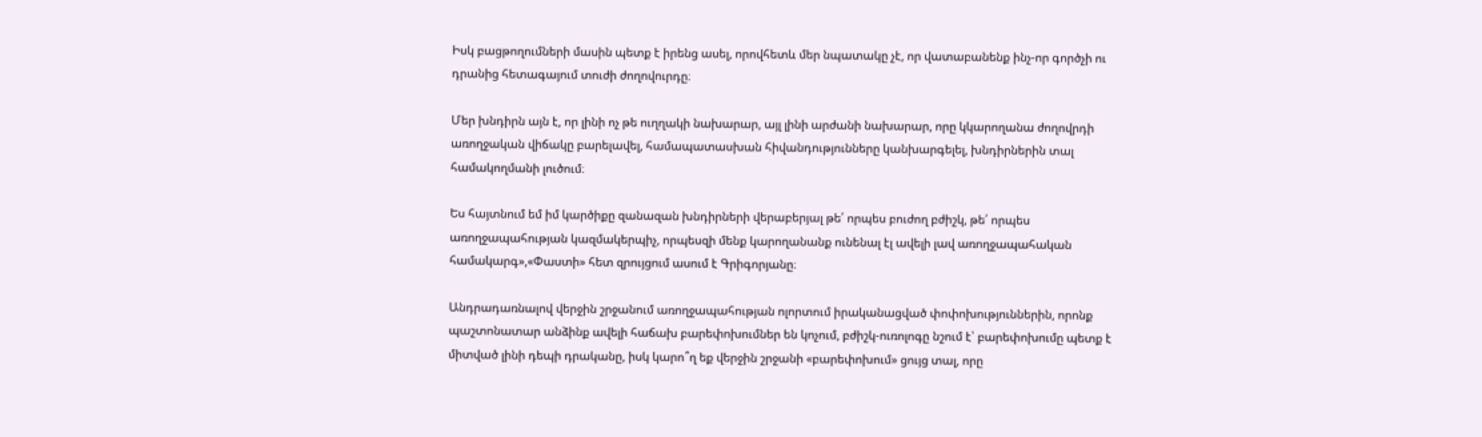Իսկ բացթողումների մասին պետք է իրենց ասել, որովհետև մեր նպատակը չէ, որ վատաբանենք ինչ-որ գործչի ու դրանից հետագայում տուժի ժողովուրդը։

Մեր խնդիրն այն է, որ լինի ոչ թե ուղղակի նախարար, այլ լինի արժանի նախարար, որը կկարողանա ժողովրդի առողջական վիճակը բարելավել, համապատասխան հիվանդությունները կանխարգելել, խնդիրներին տալ համակողմանի լուծում։

Ես հայտնում եմ իմ կարծիքը զանազան խնդիրների վերաբերյալ թե՛ որպես բուժող բժիշկ, թե՛ որպես առողջապահության կազմակերպիչ, որպեսզի մենք կարողանանք ունենալ էլ ավելի լավ առողջապահական համակարգ»,«Փաստի» հետ զրույցում ասում է Գրիգորյանը։

Անդրադառնալով վերջին շրջանում առողջապահության ոլորտում իրականացված փոփոխություններին, որոնք պաշտոնատար անձինք ավելի հաճախ բարեփոխումներ են կոչում, բժիշկ-ուռոլոգը նշում է՝ բարեփոխումը պետք է միտված լինի դեպի դրականը, իսկ կարո՞ղ եք վերջին շրջանի «բարեփոխում» ցույց տալ, որը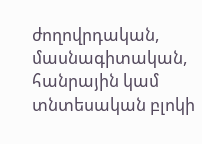ժողովրդական, մասնագիտական, հանրային կամ տնտեսական բլոկի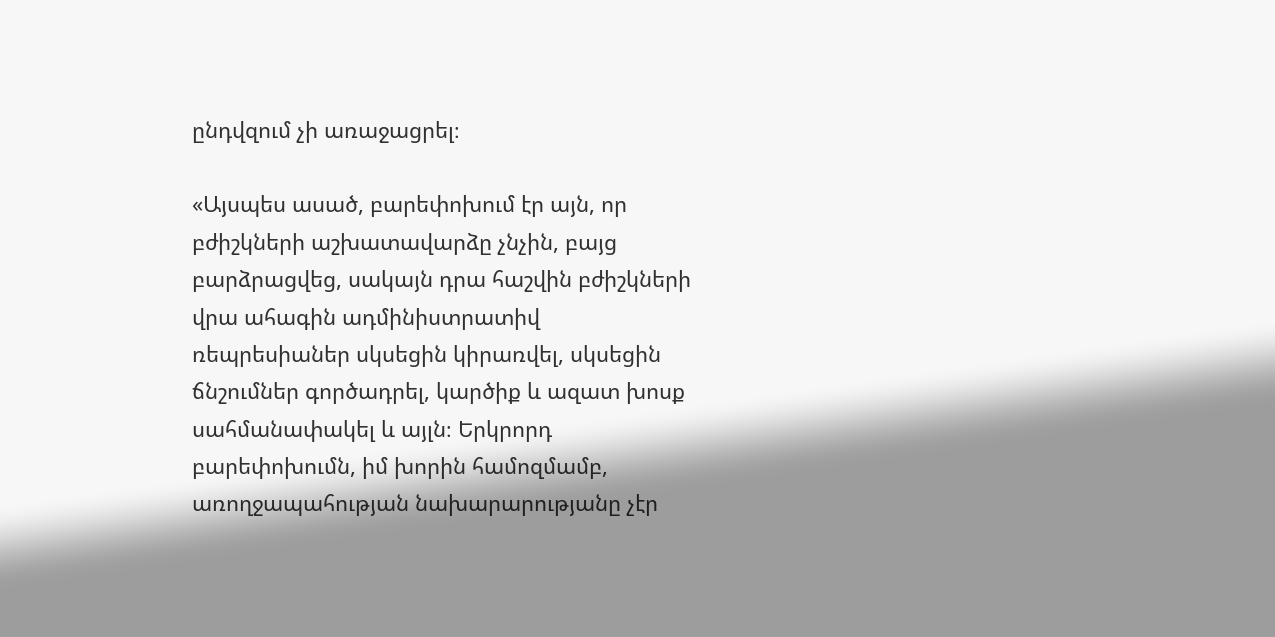ընդվզում չի առաջացրել։

«Այսպես ասած, բարեփոխում էր այն, որ բժիշկների աշխատավարձը չնչին, բայց բարձրացվեց, սակայն դրա հաշվին բժիշկների վրա ահագին ադմինիստրատիվ ռեպրեսիաներ սկսեցին կիրառվել, սկսեցին ճնշումներ գործադրել, կարծիք և ազատ խոսք սահմանափակել և այլն։ Երկրորդ բարեփոխումն, իմ խորին համոզմամբ, առողջապահության նախարարությանը չէր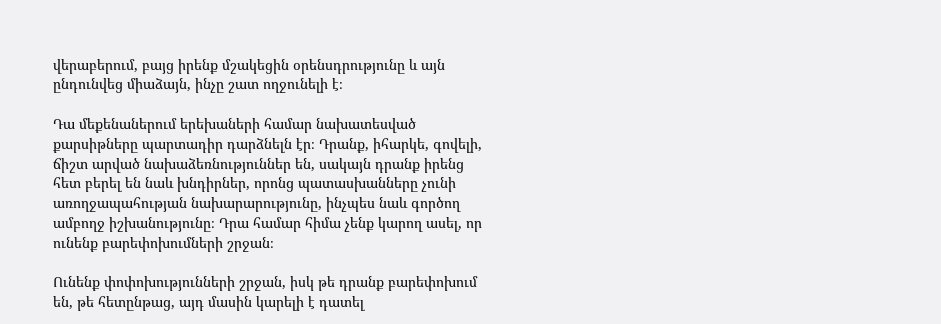վերաբերում, բայց իրենք մշակեցին օրենսդրությունը և այն ընդունվեց միաձայն, ինչը շատ ողջունելի է։

Դա մեքենաներում երեխաների համար նախատեսված քարսիթները պարտադիր դարձնելն էր։ Դրանք, իհարկե, գովելի, ճիշտ արված նախաձեռնություններ են, սակայն դրանք իրենց հետ բերել են նաև խնդիրներ, որոնց պատասխանները չունի առողջապահության նախարարությունը, ինչպես նաև գործող ամբողջ իշխանությունը։ Դրա համար հիմա չենք կարող ասել, որ ունենք բարեփոխումների շրջան։

Ունենք փոփոխությունների շրջան, իսկ թե դրանք բարեփոխում են, թե հետընթաց, այդ մասին կարելի է դատել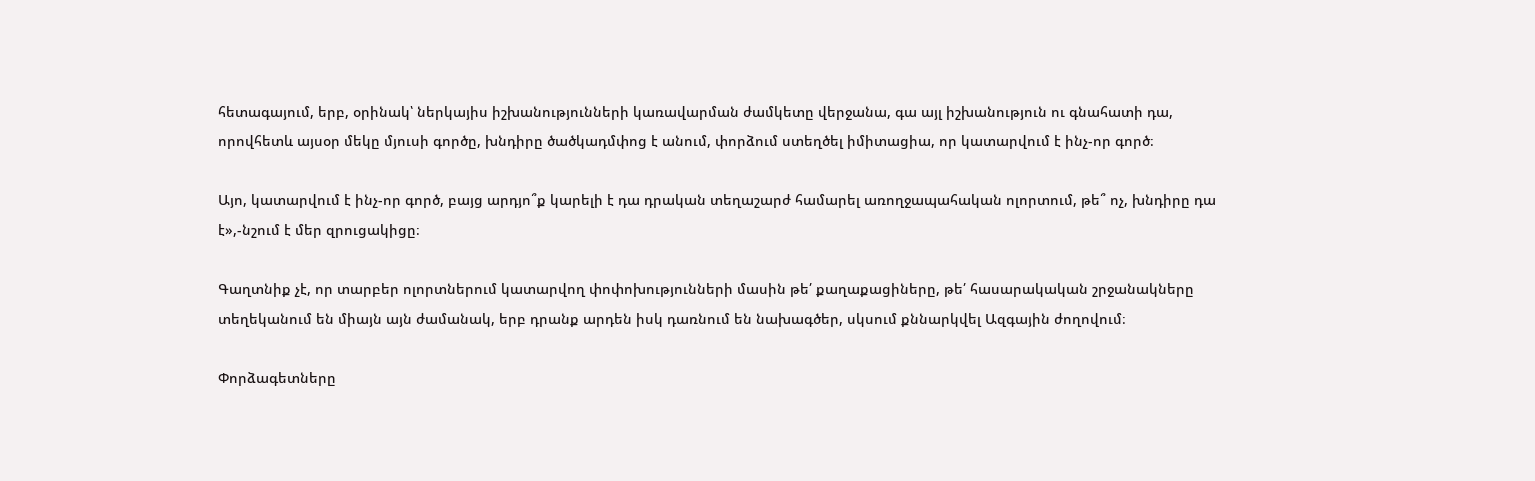հետագայում, երբ, օրինակ՝ ներկայիս իշխանությունների կառավարման ժամկետը վերջանա, գա այլ իշխանություն ու գնահատի դա, որովհետև այսօր մեկը մյուսի գործը, խնդիրը ծածկադմփոց է անում, փորձում ստեղծել իմիտացիա, որ կատարվում է ինչ-որ գործ։

Այո, կատարվում է ինչ-որ գործ, բայց արդյո՞ք կարելի է դա դրական տեղաշարժ համարել առողջապահական ոլորտում, թե՞ ոչ, խնդիրը դա է»,-նշում է մեր զրուցակիցը։

Գաղտնիք չէ, որ տարբեր ոլորտներում կատարվող փոփոխությունների մասին թե՛ քաղաքացիները, թե՛ հասարակական շրջանակները տեղեկանում են միայն այն ժամանակ, երբ դրանք արդեն իսկ դառնում են նախագծեր, սկսում քննարկվել Ազգային ժողովում։

Փորձագետները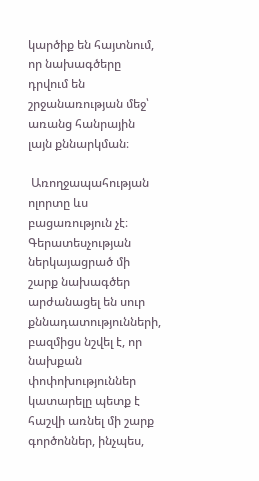կարծիք են հայտնում, որ նախագծերը դրվում են շրջանառության մեջ՝ առանց հանրային լայն քննարկման։

 Առողջապահության ոլորտը ևս բացառություն չէ։ Գերատեսչության ներկայացրած մի շարք նախագծեր արժանացել են սուր քննադատությունների, բազմիցս նշվել է, որ նախքան փոփոխություններ կատարելը պետք է հաշվի առնել մի շարք գործոններ, ինչպես,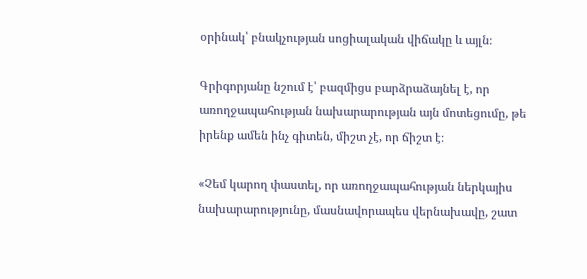օրինակ՝ բնակչության սոցիալական վիճակը և այլն։

Գրիգորյանը նշում է՝ բազմիցս բարձրաձայնել է, որ առողջապահության նախարարության այն մոտեցումը, թե իրենք ամեն ինչ գիտեն, միշտ չէ, որ ճիշտ է։

«Չեմ կարող փաստել, որ առողջապահության ներկայիս նախարարությունը, մասնավորապես վերնախավը, շատ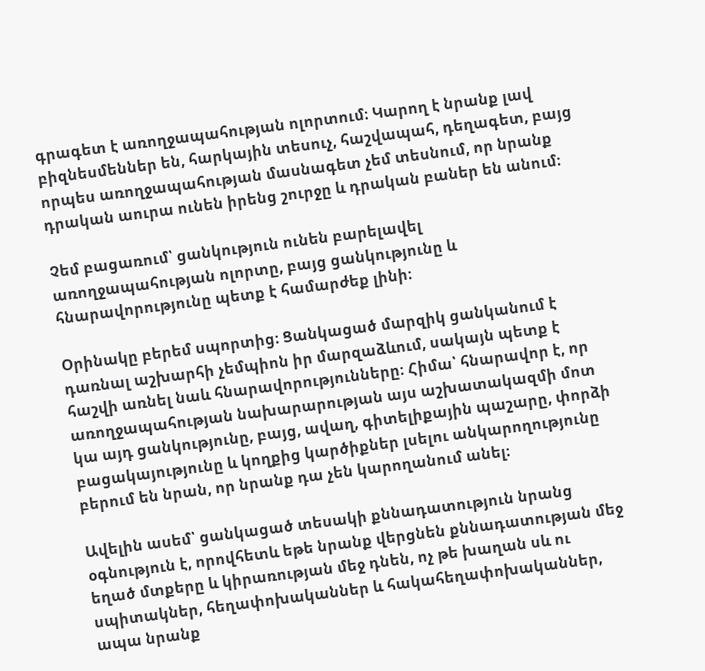գրագետ է առողջապահության ոլորտում։ Կարող է նրանք լավ բիզնեսմեններ են, հարկային տեսուչ, հաշվապահ, դեղագետ, բայց որպես առողջապահության մասնագետ չեմ տեսնում, որ նրանք դրական աուրա ունեն իրենց շուրջը և դրական բաներ են անում։

Չեմ բացառում՝ ցանկություն ունեն բարելավել առողջապահության ոլորտը, բայց ցանկությունը և հնարավորությունը պետք է համարժեք լինի։

Օրինակը բերեմ սպորտից։ Ցանկացած մարզիկ ցանկանում է դառնալ աշխարհի չեմպիոն իր մարզաձևում, սակայն պետք է հաշվի առնել նաև հնարավորությունները։ Հիմա՝ հնարավոր է, որ առողջապահության նախարարության այս աշխատակազմի մոտ կա այդ ցանկությունը, բայց, ավաղ, գիտելիքային պաշարը, փորձի բացակայությունը և կողքից կարծիքներ լսելու անկարողությունը բերում են նրան, որ նրանք դա չեն կարողանում անել։

Ավելին ասեմ՝ ցանկացած տեսակի քննադատություն նրանց օգնություն է, որովհետև եթե նրանք վերցնեն քննադատության մեջ եղած մտքերը և կիրառության մեջ դնեն, ոչ թե խաղան սև ու սպիտակներ, հեղափոխականներ և հակահեղափոխականներ, ապա նրանք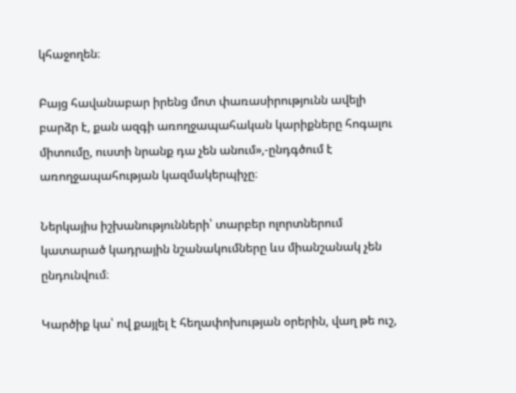կհաջողեն։

Բայց հավանաբար իրենց մոտ փառասիրությունն ավելի բարձր է, քան ազգի առողջապահական կարիքները հոգալու միտումը, ուստի նրանք դա չեն անում»,-ընդգծում է առողջապահության կազմակերպիչը։

Ներկայիս իշխանությունների՝ տարբեր ոլորտներում կատարած կադրային նշանակումները ևս միանշանակ չեն ընդունվում։

Կարծիք կա՝ ով քայլել է հեղափոխության օրերին, վաղ թե ուշ,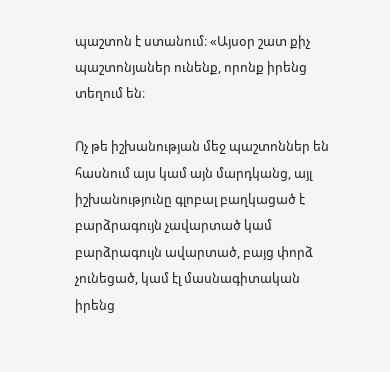պաշտոն է ստանում։ «Այսօր շատ քիչ պաշտոնյաներ ունենք, որոնք իրենց տեղում են։

Ոչ թե իշխանության մեջ պաշտոններ են հասնում այս կամ այն մարդկանց, այլ իշխանությունը գլոբալ բաղկացած է բարձրագույն չավարտած կամ բարձրագույն ավարտած, բայց փորձ չունեցած, կամ էլ մասնագիտական իրենց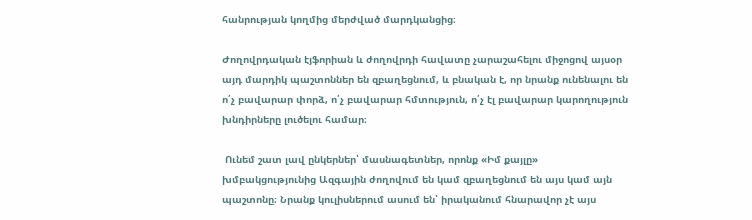հանրության կողմից մերժված մարդկանցից։

Ժողովրդական էյֆորիան և ժողովրդի հավատը չարաշահելու միջոցով այսօր այդ մարդիկ պաշտոններ են զբաղեցնում, և բնական է, որ նրանք ունենալու են ո՛չ բավարար փորձ, ո՛չ բավարար հմտություն, ո՛չ էլ բավարար կարողություն խնդիրները լուծելու համար։

 Ունեմ շատ լավ ընկերներ՝ մասնագետներ, որոնք «Իմ քայլը» խմբակցությունից Ազգային ժողովում են կամ զբաղեցնում են այս կամ այն պաշտոնը։ Նրանք կուլիսներում ասում են՝ իրականում հնարավոր չէ այս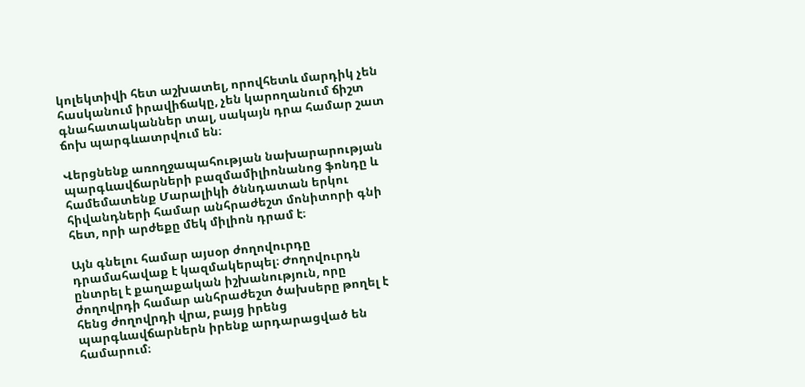կոլեկտիվի հետ աշխատել, որովհետև մարդիկ չեն հասկանում իրավիճակը, չեն կարողանում ճիշտ գնահատականներ տալ, սակայն դրա համար շատ ճոխ պարգևատրվում են։

Վերցնենք առողջապահության նախարարության պարգևավճարների բազմամիլիոնանոց ֆոնդը և համեմատենք Մարալիկի ծննդատան երկու հիվանդների համար անհրաժեշտ մոնիտորի գնի հետ, որի արժեքը մեկ միլիոն դրամ է։

Այն գնելու համար այսօր ժողովուրդը դրամահավաք է կազմակերպել։ Ժողովուրդն ընտրել է քաղաքական իշխանություն, որը ժողովրդի համար անհրաժեշտ ծախսերը թողել է հենց ժողովրդի վրա, բայց իրենց պարգևավճարներն իրենք արդարացված են համարում։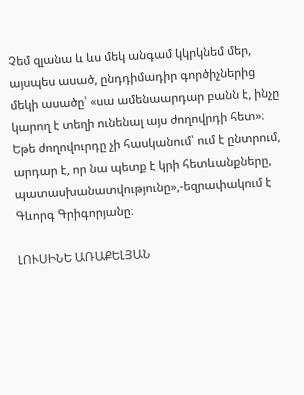Չեմ զլանա և ևս մեկ անգամ կկրկնեմ մեր, այսպես ասած, ընդդիմադիր գործիչներից մեկի ասածը՝ «սա ամենաարդար բանն է, ինչը կարող է տեղի ունենալ այս ժողովրդի հետ»։ Եթե ժողովուրդը չի հասկանում՝ ում է ընտրում, արդար է, որ նա պետք է կրի հետևանքները, պատասխանատվությունը»,-եզրափակում է Գևորգ Գրիգորյանը։

ԼՈՒՍԻՆԵ ԱՌԱՔԵԼՅԱՆ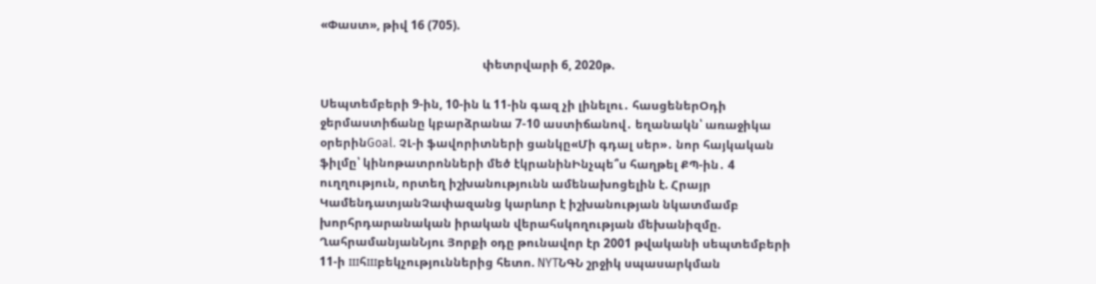«Փաստ», թիվ 16 (705).

                                                      փետրվարի 6, 2020թ.

Սեպտեմբերի 9-ին, 10-ին և 11-ին գազ չի լինելու․ հասցեներՕդի ջերմաստիճանը կբարձրանա 7-10 աստիճանով․ եղանակն՝ առաջիկա օրերինGoal. ՉԼ-ի ֆավորիտների ցանկը«Մի գդալ սեր»․ նոր հայկական ֆիլմը՝ կինոթատրոնների մեծ էկրանինԻնչպե՞ս հաղթել ՔՊ-ին․ 4 ուղղություն, որտեղ իշխանությունն ամենախոցելին է. Հրայր ԿամենդատյանՉափազանց կարևոր է իշխանության նկատմամբ խորհրդարանական իրական վերահսկողության մեխանիզմը. ՂահրամանյանՆյու Յորքի օդը թունավոր էր 2001 թվականի սեպտեմբերի 11-ի шհшբեկչություններից հետո. NYTՆԳՆ շրջիկ սպասարկման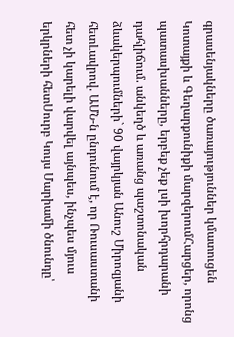գրասենյակները ծառայություններ կմատուցեն Կոտայքի և Գեղարքունիքի մարզերումՀարցեր, որոնց պատասխանները, երբեք չեք լսի խորհրդարանի դահլիճում. անկեղծ և առանց պաշտոնական ձևակերպումների` 90 վայրկյան Անուշ Միրոզյանի հետԼավրով. ԱՄՆ-ն ընդունում է, որ Ռուսաստանի հետ չի կարելի վարվել այնպես, ինչպես մյուս երկրների հետՍուրբ Կույս Մարիամի ծնունդը՝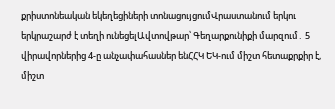քրիստոնեական եկեղեցիների տոնացույցումՎրաստանում երկու երկրաշարժ է տեղի ունեցելԱվտովթար՝ Գեղարքունիքի մարզում․ 5 վիրավորներից 4-ը անչափահասներ ենՀՀԿ ԵԿ-ում միշտ հետաքրքիր է, միշտ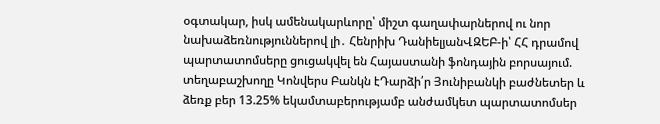օգտակար, իսկ ամենակարևորը՝ միշտ գաղափարներով ու նոր նախաձեռնություններով լի․ Հենրիխ ԴանիելյանՎԶԵԲ-ի՝ ՀՀ դրամով պարտատոմսերը ցուցակվել են Հայաստանի ֆոնդային բորսայում. տեղաբաշխողը Կոնվերս Բանկն էԴարձի՛ր Յունիբանկի բաժնետեր և ձեռք բեր 13.25% եկամտաբերությամբ անժամկետ պարտատոմսեր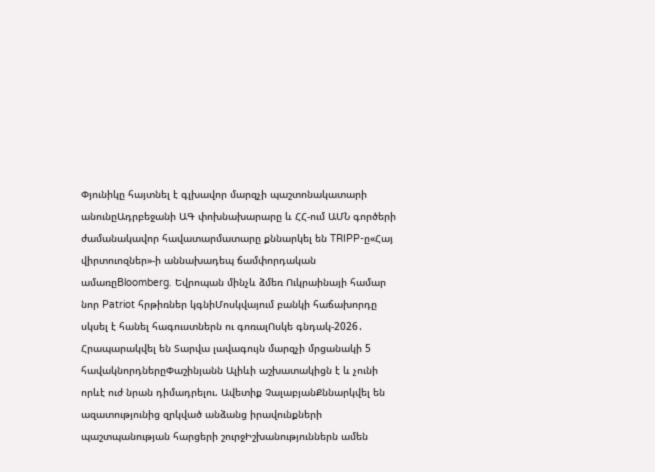Փյունիկը հայտնել է գլխավոր մարզչի պաշտոնակատարի անունըԱդրբեջանի ԱԳ փոխնախարարը և ՀՀ-ում ԱՄՆ գործերի ժամանակավոր հավատարմատարը քննարկել են TRIPP-ը«Հայ վիրտուոզներ»-ի աննախադեպ ճամփորդական ամառըBloomberg. Եվրոպան մինչև ձմեռ Ուկրաինայի համար նոր Patriot հրթիռներ կգնիՄոսկվայում բանկի հաճախորդը սկսել է հանել հագուստներն ու գոռալՈսկե գնդակ-2026․ Հրապարակվել են Տարվա լավագույն մարզչի մրցանակի 5 հավակնորդներըՓաշինյանն Ալիևի աշխատակիցն է և չունի որևէ ուժ նրան դիմադրելու. Ավետիք ՉալաբյանՔննարկվել են ազատությունից զրկված անձանց իրավունքների պաշտպանության հարցերի շուրջԻշխանություններն ամեն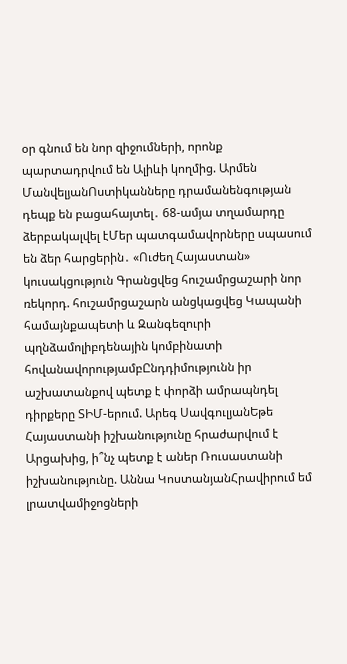օր գնում են նոր զիջումների, որոնք պարտադրվում են Ալիևի կողմից. Արմեն ՄանվելյանՈստիկանները դրամանենգության դեպք են բացահայտել․ 68-ամյա տղամարդը ձերբակալվել էՄեր պատգամավորները սպասում են ձեր հարցերին․ «Ուժեղ Հայաստան» կուսակցություն Գրանցվեց հուշամրցաշարի նոր ռեկորդ. հուշամրցաշարն անցկացվեց Կապանի համայնքապետի և Զանգեզուրի պղնձամոլիբդենային կոմբինատի հովանավորությամբԸնդդիմությունն իր աշխատանքով պետք է փորձի ամրապնդել դիրքերը ՏԻՄ-երում. Արեգ ՍավգուլյանԵթե Հայաստանի իշխանությունը հրաժարվում է Արցախից, ի՞նչ պետք է աներ Ռուսաստանի իշխանությունը. Աննա ԿոստանյանՀրավիրում եմ լրատվամիջոցների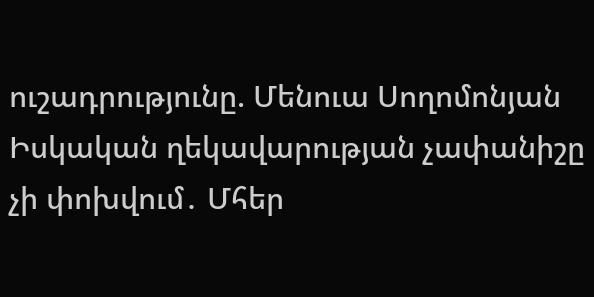ուշադրությունը. Մենուա Սողոմոնյան Իսկական ղեկավարության չափանիշը չի փոխվում․ Մհեր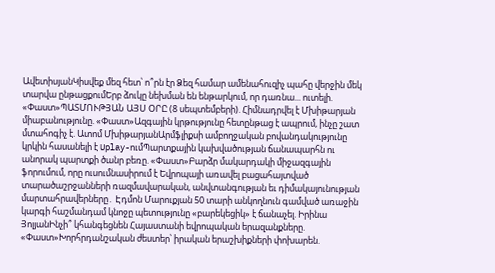ԱվետիսյանԿիսվեք մեզ հետ՝ ո՞րն էր Ձեզ համար ամենահուզիչ պահը վերջին մեկ տարվա ընթացքումԵրբ ձուկը նեխման են ենթարկում, որ դառնա... ուտելի. «Փաստ»ՊԱՏՄՈՒԹՅԱՆ ԱՅՍ ՕՐԸ (8 սեպտեմբերի). Հիմնադրվել է Մխիթարյան միաբանությունը. «Փաստ»Ազգային կրթությունը հետընթաց է ապրում, ինչը շատ մտահոգիչ է. Ատոմ ՄխիթարյանԱրմֆլիքսի ամբողջական բովանդակությունը կրկին հասանելի է Uplay-ումՊարտքային կախվածության ճանապարհն ու անորակ պարտքի ծանր բեռը. «Փաստ»Բարձր մակարդակի միջազգային ֆորումում, որը ուսումնասիրում է Եվրոպայի առավել բացահայտված տարածաշրջանների ռազմավարական, անվտանգության եւ դիմակայունության մարտահրավերները․ Էդմոն Մարուքյան 50 տարի անկողնուն գամված առաջին կարգի հաշմանդամ կնոջը պետությունը «բարեկեցիկ» է ճանաչել. Իրինա ՅոլյանԻնչի՞ կհանգեցնեն Հայաստանի եվրոպական երազանքները. «Փաստ»Խորհրդանշական ժեստեր՝ իրական երաշխիքների փոխարեն.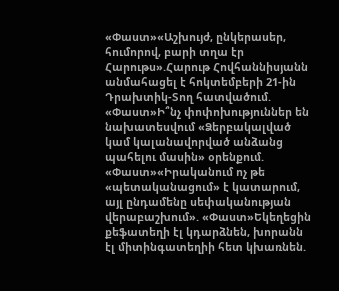«Փաստ»«Աշխույժ, ընկերասեր, հումորով, բարի տղա էր Հարութս».Հարութ Հովհաննիսյանն անմահացել է հոկտեմբերի 21-ին Դրախտիկ-Տող հատվածում. «Փաստ»Ի՞նչ փոփոխություններ են նախատեսվում «Ձերբակալված կամ կալանավորված անձանց պահելու մասին» օրենքում. «Փաստ»«Իրականում ոչ թե «պետականացում» է կատարում, այլ ընդամենը սեփականության վերաբաշխում». «Փաստ»Եկեղեցին քեֆատեղի էլ կդարձնեն, խորանն էլ միտինգատեղիի հետ կխառնեն.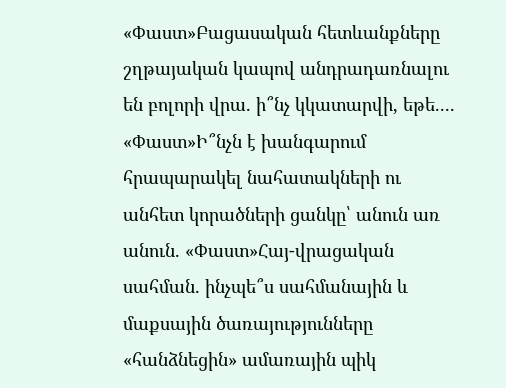«Փաստ»Բացասական հետևանքները շղթայական կապով անդրադառնալու են բոլորի վրա. ի՞նչ կկատարվի, եթե.... «Փաստ»Ի՞նչն է խանգարում հրապարակել նահատակների ու անհետ կորածների ցանկը՝ անուն առ անուն. «Փաստ»Հայ-վրացական սահման. ինչպե՞ս սահմանային և մաքսային ծառայությունները «հանձնեցին» ամառային պիկ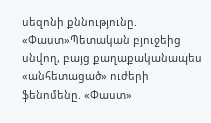սեզոնի քննությունը. «Փաստ»Պետական բյուջեից սնվող, բայց քաղաքականապես «անհետացած» ուժերի ֆենոմենը. «Փաստ»